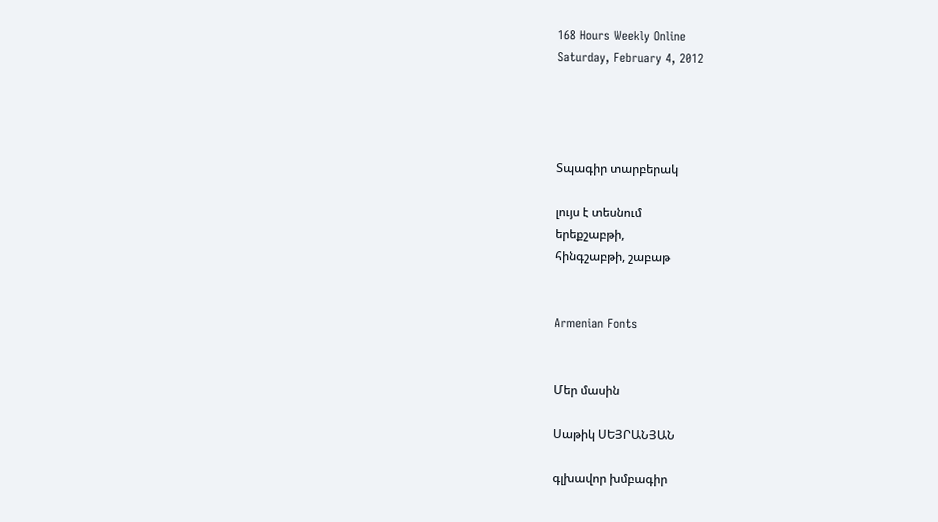168 Hours Weekly Online
Saturday, February 4, 2012




Տպագիր տարբերակ

լույս է տեսնում
երեքշաբթի,
հինգշաբթի, շաբաթ


Armenian Fonts


Մեր մասին

Սաթիկ ՍԵՅՐԱՆՅԱՆ

գլխավոր խմբագիր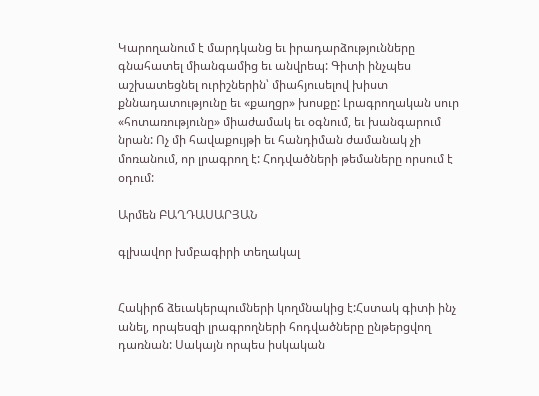Կարողանում է մարդկանց եւ իրադարձությունները գնահատել միանգամից եւ անվրեպ: Գիտի ինչպես աշխատեցնել ուրիշներին՝ միահյուսելով խիստ քննադատությունը եւ «քաղցր» խոսքը: Լրագրողական սուր «հոտառությունը» միաժամակ եւ օգնում, եւ խանգարում նրան: Ոչ մի հավաքույթի եւ հանդիման ժամանակ չի մոռանում, որ լրագրող է: Հոդվածների թեմաները որսում է օդում:

Արմեն ԲԱՂԴԱՍԱՐՅԱՆ

գլխավոր խմբագիրի տեղակալ


Հակիրճ ձեւակերպումների կողմնակից է:Հստակ գիտի ինչ անել, որպեսզի լրագրողների հոդվածները ընթերցվող դառնան: Սակայն որպես իսկական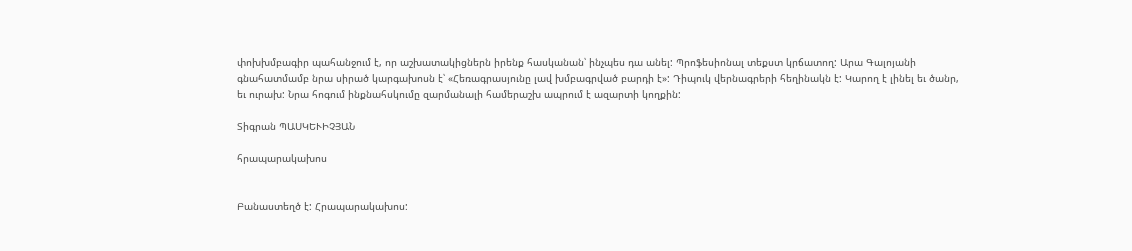փոխխմբագիր պահանջում է, որ աշխատակիցներն իրենք հասկանան՝ ինչպես դա անել: Պրոֆեսիոնալ տեքստ կրճատող: Արա Գալոյանի գնահատմամբ նրա սիրած կարգախոսն է՝ «Հեռագրասյունը լավ խմբագրված բարդի է»: Դիպուկ վերնագրերի հեղինակն է: Կարող է լինել եւ ծանր, եւ ուրախ: Նրա հոգում ինքնահսկումը զարմանալի համերաշխ ապրում է ազարտի կողքին:

Տիգրան ՊԱՍԿԵՒԻՉՅԱՆ

հրապարակախոս


Բանաստեղծ է: Հրապարակախոս: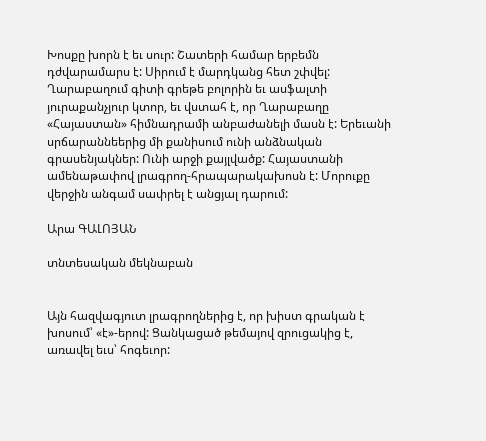Խոսքը խորն է եւ սուր: Շատերի համար երբեմն դժվարամարս է: Սիրում է մարդկանց հետ շփվել: Ղարաբաղում գիտի գրեթե բոլորին եւ ասֆալտի յուրաքանչյուր կտոր, եւ վստահ է, որ Ղարաբաղը «Հայաստան» հիմնադրամի անբաժանելի մասն է: Երեւանի սրճարաննեերից մի քանիսում ունի անձնական գրասենյակներ: Ունի արջի քայլվածք: Հայաստանի ամենաթափով լրագրող-հրապարակախոսն է: Մորուքը վերջին անգամ սափրել է անցյալ դարում:

Արա ԳԱԼՈՅԱՆ

տնտեսական մեկնաբան


Այն հազվագյուտ լրագրողներից է, որ խիստ գրական է խոսում՝ «է»-երով: Ցանկացած թեմայով զրուցակից է, առավել եւս՝ հոգեւոր: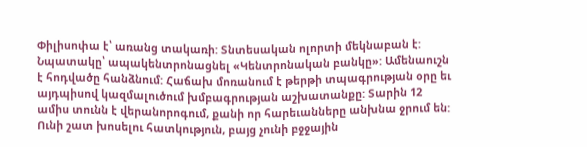Փիլիսոփա է՝ առանց տակառի: Տնտեսական ոլորտի մեկնաբան է: Նպատակը՝ ապակենտրոնացնել «Կենտրոնական բանկը»: Ամենաուշն է հոդվածը հանձնում: Հաճախ մոռանում է թերթի տպագրության օրը եւ այդպիսով կազմալուծում խմբագրության աշխատանքը: Տարին 12 ամիս տունն է վերանորոգում, քանի որ հարեւանները անխնա ջրում են: Ունի շատ խոսելու հատկություն, բայց չունի բջջային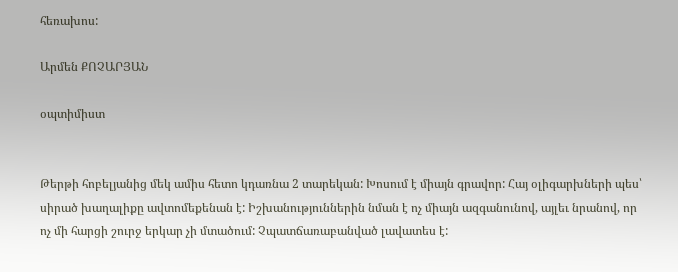հեռախոս:

Արմեն ՔՈՉԱՐՅԱՆ

օպտիմիստ


Թերթի հոբելյանից մեկ ամիս հետո կդառնա 2 տարեկան: Խոսում է միայն գրավոր: Հայ օլիգարխների պես՝ սիրած խաղալիքը ավտոմեքենան է: Իշխանություններին նման է ոչ միայն ազգանունով, այլեւ նրանով, որ ոչ մի հարցի շուրջ երկար չի մտածում: Չպատճառաբանված լավատես է: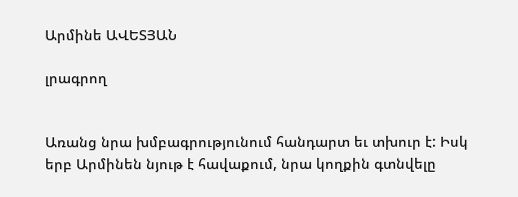Արմինե ԱՎԵՏՅԱՆ

լրագրող


Առանց նրա խմբագրությունում հանդարտ եւ տխուր է: Իսկ երբ Արմինեն նյութ է հավաքում, նրա կողքին գտնվելը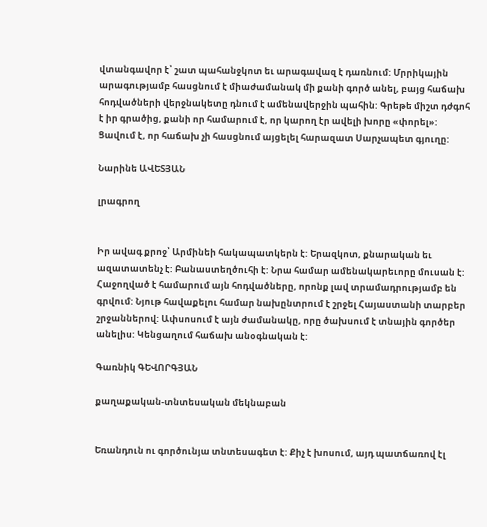վտանգավոր է՝ շատ պահանջկոտ եւ արագավազ է դառնում: Մրրիկային արագությամբ հասցնում է միաժամանակ մի քանի գործ անել, բայց հաճախ հոդվածների վերջնակետը դնում է ամենավերջին պահին: Գրեթե միշտ դժգոհ է իր գրածից, քանի որ համարում է, որ կարող էր ավելի խորը «փորել»: Ցավում է, որ հաճախ չի հասցնում այցելել հարազատ Սարչապետ գյուղը:

Նարինե ԱՎԵՏՅԱՆ

լրագրող


Իր ավագ քրոջ՝ Արմինեի հակապատկերն է: Երազկոտ, քնարական եւ ազատատենչ է: Բանաստեղծուհի է: Նրա համար ամենակարեւորը մուսան է: Հաջողված է համարում այն հոդվածները, որոնք լավ տրամադրությամբ են գրվում: Նյութ հավաքելու համար նախընտրում է շրջել Հայաստանի տարբեր շրջաններով: Ափսոսում է այն ժամանակը, որը ծախսում է տնային գործեր անելիս: Կենցաղում հաճախ անօգնական է:

Գառնիկ ԳԵՎՈՐԳՅԱՆ

քաղաքական-տնտեսական մեկնաբան


Եռանդուն ու գործունյա տնտեսագետ է: Քիչ է խոսում, այդ պատճառով էլ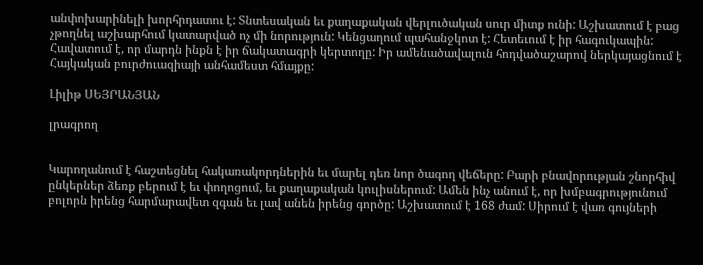անփոխարինելի խորհրդատու է: Տնտեսական եւ քաղաքական վերլուծական սուր միտք ունի: Աշխատում է բաց չթողնել աշխարհում կատարված ոչ մի նորություն: Կենցաղում պահանջկոտ է: Հետեւում է իր հագուկապին: Հավատում է, որ մարդն ինքն է իր ճակատագրի կերտողը: Իր ամենածավալուն հոդվածաշարով ներկայացնում է Հայկական բուրժուազիայի անհամեստ հմայքը:

Լիլիթ ՍԵՅՐԱՆՅԱՆ

լրագրող


Կարողանում է հաշտեցնել հակառակորդներին եւ մարել դեռ նոր ծագող վեճերը: Բարի բնավորության շնորհիվ ընկերներ ձեռք բերում է եւ փողոցում, եւ քաղաքական կուլիսներում: Ամեն ինչ անում է, որ խմբագրությունում բոլորն իրենց հարմարավետ զգան եւ լավ անեն իրենց գործը: Աշխատում է 168 ժամ: Սիրում է վառ գույների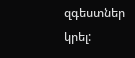զգեստներ կրել: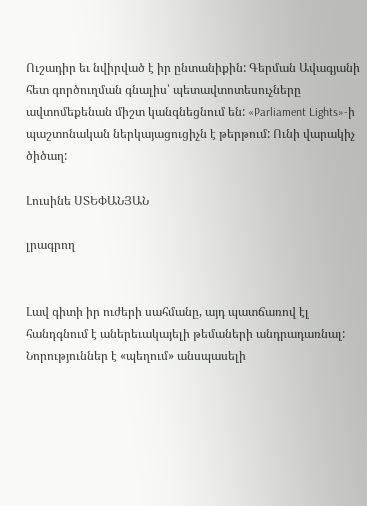Ուշադիր եւ նվիրված է իր ընտանիքին: Գերման Ավագյանի հետ գործուղման գնալիս՝ պետավտոտեսուչները ավտոմեքենան միշտ կանգնեցնում են: «Parliament Lights»-ի պաշտոնական ներկայացուցիչն է թերթում: Ունի վարակիչ ծիծաղ:

Լուսինե ՍՏԵՓԱՆՅԱՆ

լրագրող


Լավ գիտի իր ուժերի սահմանը, այդ պատճառով էլ հանդգնում է աներեւակայելի թեմաների անդրադառնալ: Նորություններ է «պեղում» անսպասելի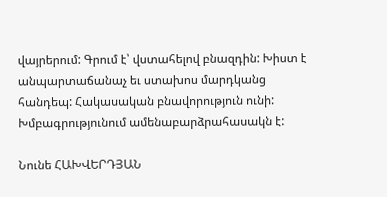վայրերում: Գրում է՝ վստահելով բնազդին: Խիստ է անպարտաճանաչ եւ ստախոս մարդկանց հանդեպ: Հակասական բնավորություն ունի: Խմբագրությունում ամենաբարձրահասակն է:

Նունե ՀԱԽՎԵՐԴՅԱՆ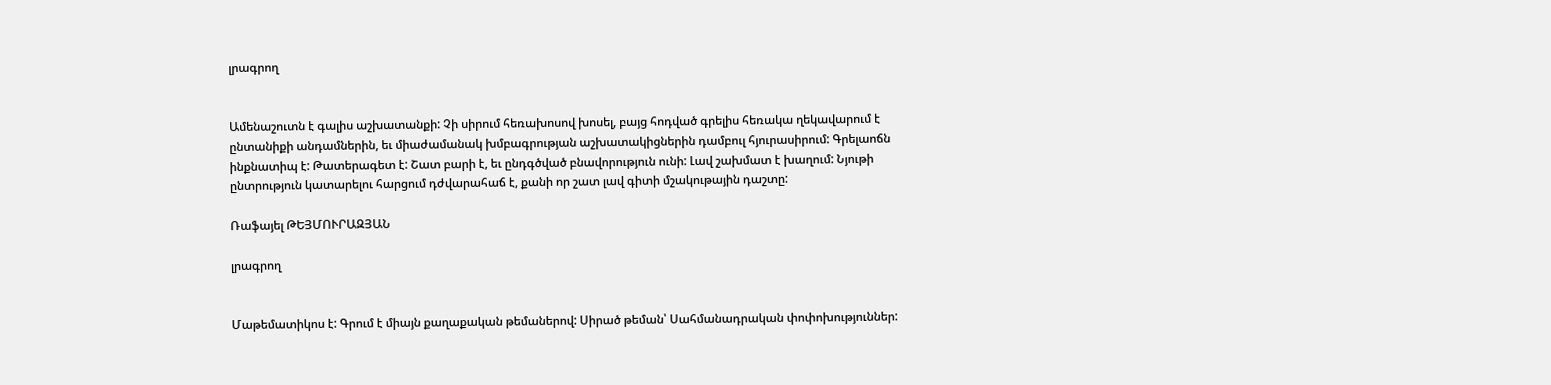լրագրող


Ամենաշուտն է գալիս աշխատանքի: Չի սիրում հեռախոսով խոսել, բայց հոդված գրելիս հեռակա ղեկավարում է ընտանիքի անդամներին, եւ միաժամանակ խմբագրության աշխատակիցներին դամբուլ հյուրասիրում: Գրելաոճն ինքնատիպ է: Թատերագետ է: Շատ բարի է, եւ ընդգծված բնավորություն ունի: Լավ շախմատ է խաղում: Նյութի ընտրություն կատարելու հարցում դժվարահաճ է, քանի որ շատ լավ գիտի մշակութային դաշտը:

Ռաֆայել ԹԵՅՄՈՒՐԱԶՅԱՆ

լրագրող


Մաթեմատիկոս է: Գրում է միայն քաղաքական թեմաներով: Սիրած թեման՝ Սահմանադրական փոփոխություններ: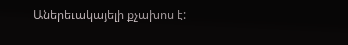Աներեւակայելի քչախոս է: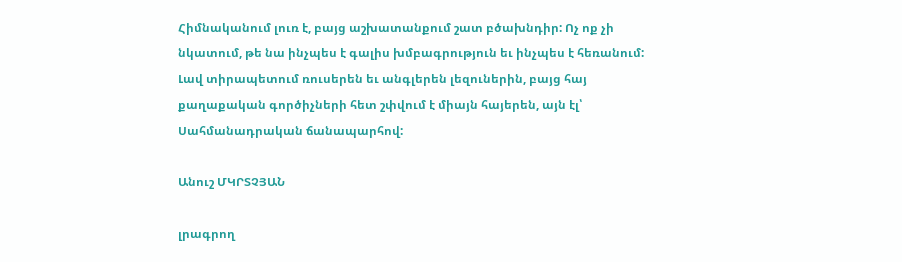Հիմնականում լուռ է, բայց աշխատանքում շատ բծախնդիր: Ոչ ոք չի նկատում, թե նա ինչպես է գալիս խմբագրություն եւ ինչպես է հեռանում: Լավ տիրապետում ռուսերեն եւ անգլերեն լեզուներին, բայց հայ քաղաքական գործիչների հետ շփվում է միայն հայերեն, այն էլ՝ Սահմանադրական ճանապարհով:

Անուշ ՄԿՐՏՉՅԱՆ

լրագրող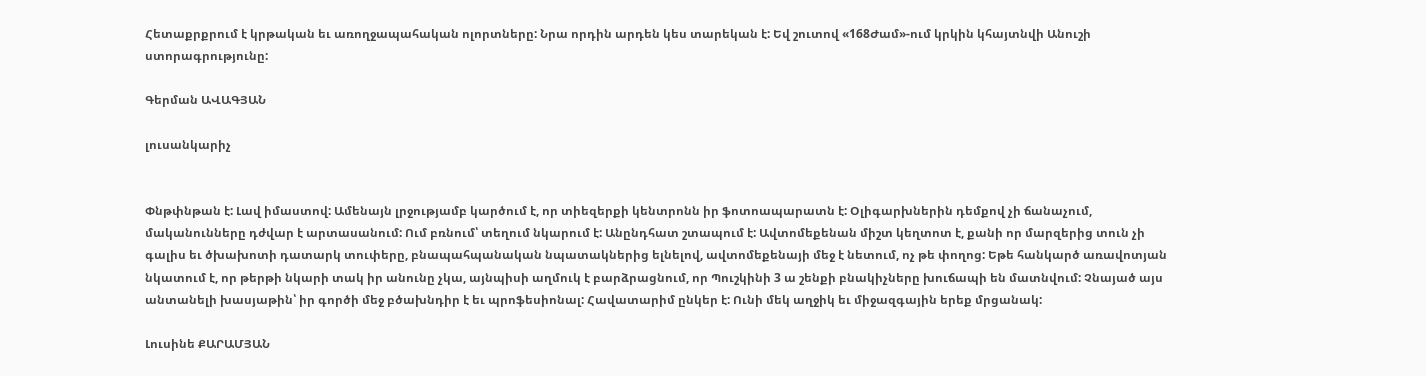Հետաքրքրում է կրթական եւ առողջապահական ոլորտները: Նրա որդին արդեն կես տարեկան է: Եվ շուտով «168Ժամ»-ում կրկին կհայտնվի Անուշի ստորագրությունը:

Գերման ԱՎԱԳՅԱՆ

լուսանկարիչ


Փնթփնթան է: Լավ իմաստով: Ամենայն լրջությամբ կարծում է, որ տիեզերքի կենտրոնն իր ֆոտոապարատն է: Օլիգարխներին դեմքով չի ճանաչում, մականունները դժվար է արտասանում: Ում բռնում՝ տեղում նկարում է: Անընդհատ շտապում է: Ավտոմեքենան միշտ կեղտոտ է, քանի որ մարզերից տուն չի գալիս եւ ծխախոտի դատարկ տուփերը, բնապահպանական նպատակներից ելնելով, ավտոմեքենայի մեջ է նետում, ոչ թե փողոց: Եթե հանկարծ առավոտյան նկատում է, որ թերթի նկարի տակ իր անունը չկա, այնպիսի աղմուկ է բարձրացնում, որ Պուշկինի 3 ա շենքի բնակիչները խուճապի են մատնվում: Չնայած այս անտանելի խասյաթին՝ իր գործի մեջ բծախնդիր է եւ պրոֆեսիոնալ: Հավատարիմ ընկեր է: Ունի մեկ աղջիկ եւ միջազգային երեք մրցանակ:

Լուսինե ՔԱՐԱՄՅԱՆ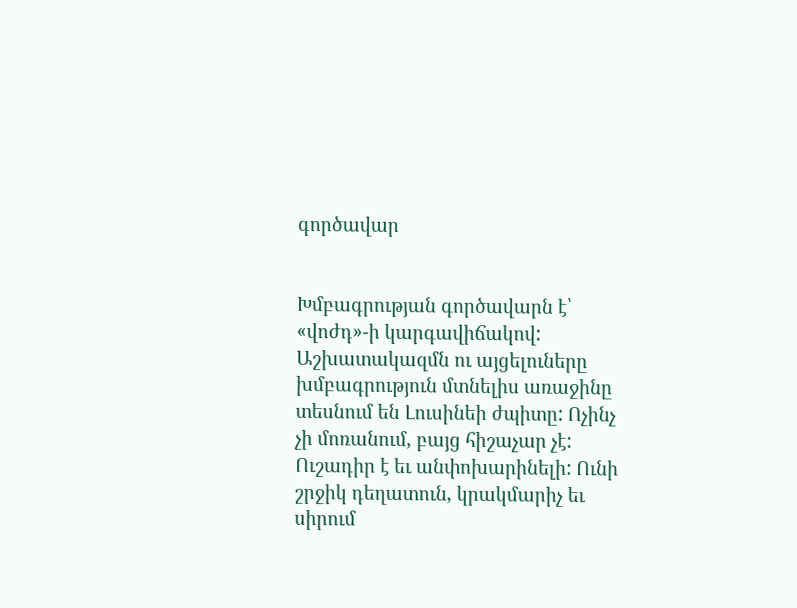գործավար


Խմբագրության գործավարն է՝ «վոժդ»-ի կարգավիճակով: Աշխատակազմն ու այցելուները խմբագրություն մտնելիս առաջինը տեսնում են Լուսինեի ժպիտը: Ոչինչ չի մոռանում, բայց հիշաչար չէ: Ուշադիր է եւ անփոխարինելի: Ունի շրջիկ դեղատուն, կրակմարիչ եւ սիրում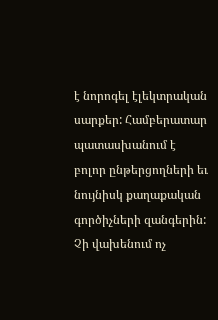է նորոգել էլեկտրական սարքեր: Համբերատար պատասխանում է բոլոր ընթերցողների եւ նույնիսկ քաղաքական գործիչների զանգերին: Չի վախենում ոչ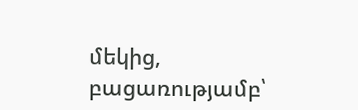մեկից, բացառությամբ՝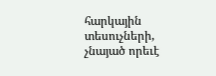հարկային տեսուչների, չնայած որեւէ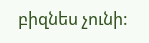բիզնես չունի: